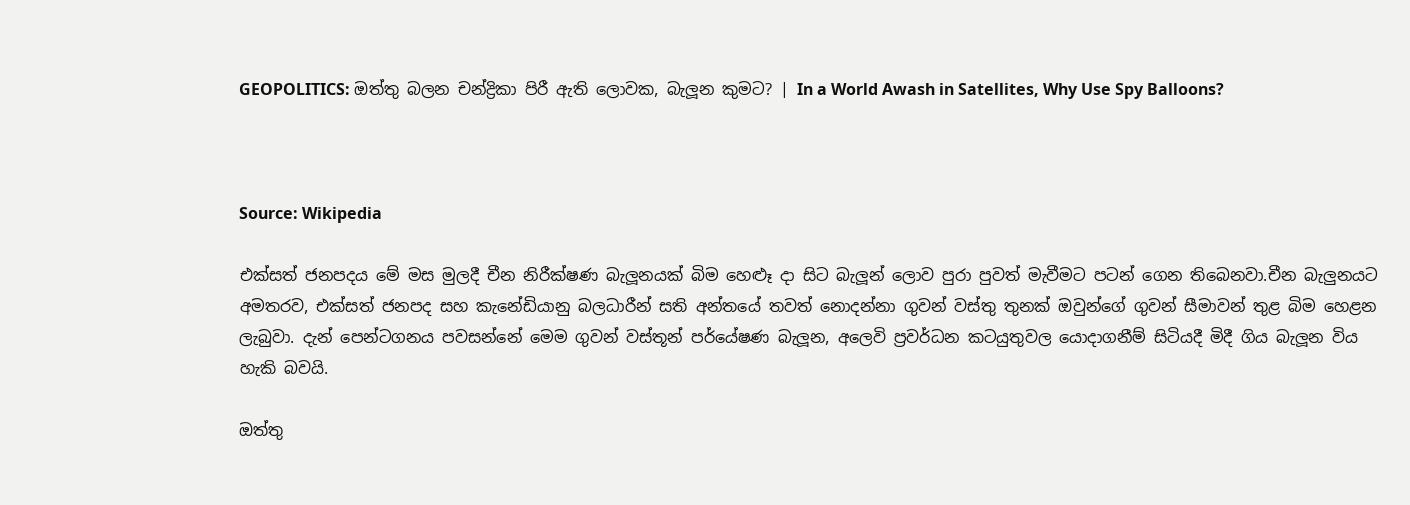GEOPOLITICS: ඔත්තු බලන චන්ද්‍රිකා පිරී ඇති ලොවක, බැලූන කුමට? | In a World Awash in Satellites, Why Use Spy Balloons?



Source: Wikipedia

එක්සත් ජනපදය මේ මස මුලදී චීන නිරීක්ෂණ බැලූනයක් බිම හෙළූ දා සිට බැලූන් ලොව පුරා පුවත් මැවීමට පටන් ගෙන තිබෙනවා.චීන බැලුනයට අමතරව, එක්සත් ජනපද සහ කැනේඩියානු බලධාරීන් සති අන්තයේ තවත් නොදන්නා ගුවන් වස්තු තුනක් ඔවුන්ගේ ගුවන් සීමාවන් තුළ බිම හෙළන ලැබුවා. දැන් පෙන්ටගනය පවසන්නේ මෙම ගුවන් වස්තූන් පර්යේෂණ බැලූන, අලෙවි ප්‍රවර්ධන කටයුතුවල යොදාගනීම් සිටියදී මිදී ගිය බැලූන විය හැකි බවයි.

ඔත්තු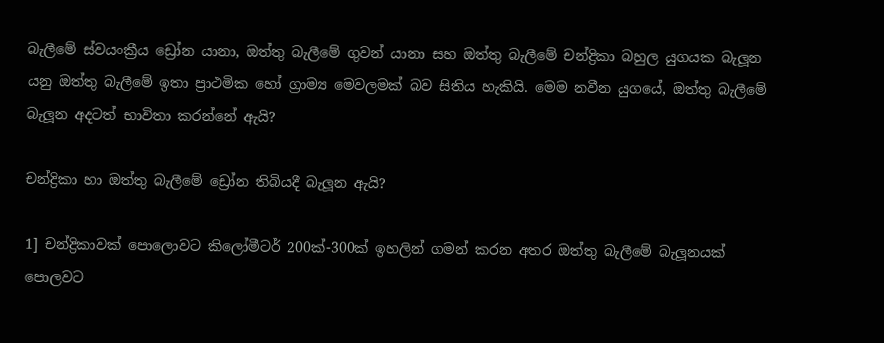බැලීමේ ස්වයංක්‍රීය ඩ්‍රෝන යානා, ඔත්තු බැලීමේ ගුවන් යානා සහ ඔත්තු බැලීමේ චන්ද්‍රිකා බහුල යුගයක බැලූන යනු ඔත්තු බැලීමේ ඉතා ප්‍රාථමික හෝ ග්‍රාම්‍ය මෙවලමක් බව සිතිය හැකියි. මෙම නවීන යුගයේ, ඔත්තු බැලීමේ බැලූන අදටත් භාවිතා කරන්නේ ඇයි?

චන්ද්‍රිකා හා ඔත්තු බැලීමේ ඩ්‍රෝන තිබියදී බැලූන ඇයි?

1] චන්ද්‍රිකාවක් පොලොවට කිලෝමීටර් 200ක්-300ක් ඉහලින් ගමන් කරන අතර ඔත්තු බැලීමේ බැලූනයක් පොලවට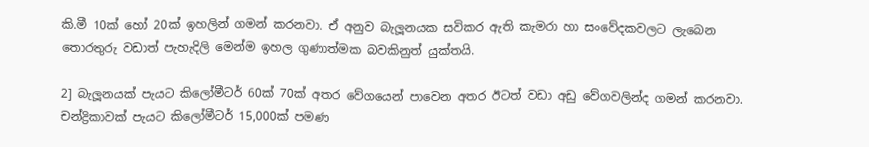කි.මී 10ක් හෝ 20ක් ඉහලින් ගමන් කරනවා. ඒ අනුව බැලූනයක සවිකර ඇති කැමරා හා සංවේදකවලට ලැබෙන තොරතුරු වඩාත් පැහැදිලි මෙන්ම ඉහල ගුණාත්මක බවකිනුත් යුක්තයි.

2] බැලූනයක් පැයට කිලෝමීටර් 60ක් 70ක් අතර වේගයෙන් පාවෙන අතර ඊටත් වඩා අඩු වේගවලින්ද ගමන් කරනවා. චන්ද්‍රිකාවක් පැයට කිලෝමීටර් 15,000ක් පමණ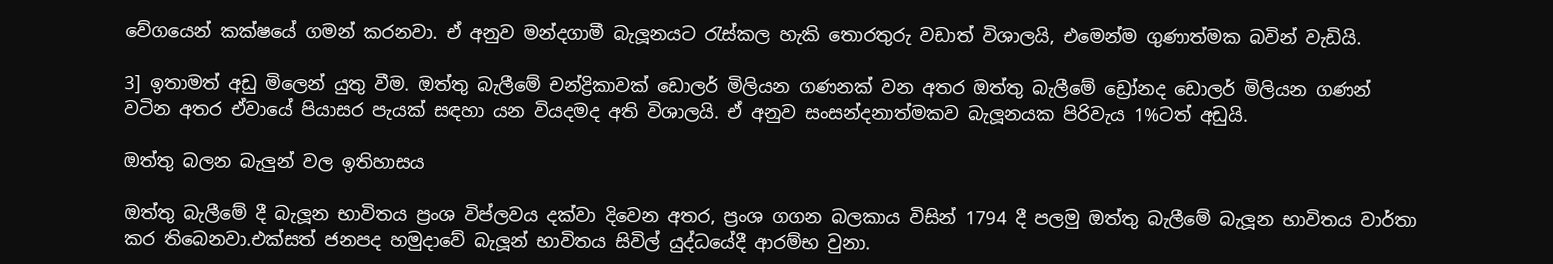වේගයෙන් කක්ෂයේ ගමන් කරනවා. ඒ අනුව මන්දගාමී බැලූනයට රැස්කල හැකි තොරතුරු වඩාත් විශාලයි, එමෙන්ම ගුණාත්මක බවින් වැඩියි.

3] ඉතාමත් අඩු මිලෙන් යුතු වීම. ඔත්තු බැලීමේ චන්ද්‍රිකාවක් ඩොලර් මිලියන ගණනක් වන අතර ඔත්තු බැලීමේ ඩ්‍රෝනද ඩොලර් මිලියන ගණන් වටින අතර ඒවායේ පියාසර පැයක් සඳහා යන වියදමද අති විශාලයි. ඒ අනුව සංසන්දනාත්මකව බැලූනයක පිරිවැය 1%ටත් අඩුයි.

ඔත්තු බලන බැලුන් වල ඉතිහාසය

ඔත්තු බැලීමේ දී බැලූන භාවිතය ප්‍රංශ විප්ලවය දක්වා දිවෙන අතර, ප්‍රංශ ගගන බලකාය විසින් 1794 දී පලමු ඔත්තු බැලීමේ බැලූන භාවිතය වාර්තා කර තිබෙනවා.එක්සත් ජනපද හමුදාවේ බැලූන් භාවිතය සිවිල් යුද්ධයේදී ආරම්භ වුනා.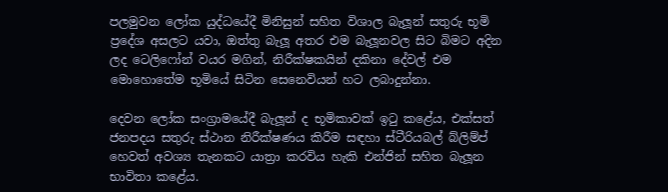පලමුවන ලෝක යුද්ධයේදී මිනිසුන් සහිත විශාල බැලූන් සතුරු භූමි ප්‍රදේශ අසලට යවා, ඔත්තු බැලූ අතර එම බැලූනවල සිට බිමට අදින ලද ටෙලිෆෝන් වයර මගින්, නිරීක්ෂකයින් දකිනා දේවල් එම මොහොතේම භූමියේ සිටින සෙනෙවියන් හට ලබාදුන්නා.

දෙවන ලෝක සංග්‍රාමයේදී බැලූන් ද භූමිකාවක් ඉටු කළේය, එක්සත් ජනපදය සතුරු ස්ථාන නිරීක්ෂණය කිරීම සඳහා ස්ටීරියබල් බ්ලිම්ප් හෙවත් අවශ්‍ය තැනකට යාත්‍රා කරවිය හැකි එන්ජින් සහිත බැලූන භාවිතා කළේය.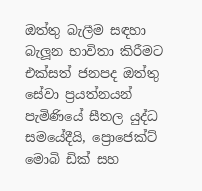ඔත්තු බැලීම සඳහා බැලූන භාවිතා කිරීමට එක්සත් ජනපද ඔත්තු සේවා ප්‍රයත්නයන් පැමිණියේ සීතල යුද්ධ සමයේදීයි, ප්‍රොජෙක්ට් මොබි ඩික් සහ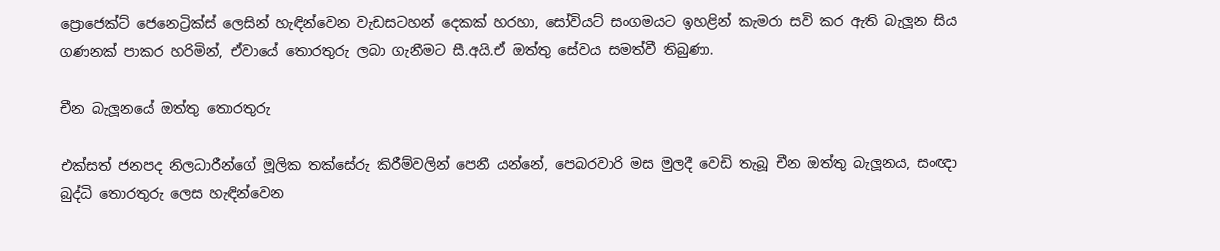ප්‍රොජෙක්ට් ජෙනෙට්‍රික්ස් ලෙසින් හැඳින්වෙන වැඩසටහන් දෙකක් හරහා, සෝවියට් සංගමයට ඉහළින් කැමරා සවි කර ඇති බැලූන සිය ගණනක් පාකර හරිමින්, ඒවායේ තොරතුරු ලබා ගැනීමට සී.අයි.ඒ ඔත්තු සේවය සමත්වී තිබුණා.

චීන බැලූනයේ ඔත්තු තොරතුරු

එක්සත් ජනපද නිලධාරීන්ගේ මූලික තක්සේරු කිරීම්වලින් පෙනී යන්නේ, පෙබරවාරි මස මුලදී වෙඩි තැබූ චීන ඔත්තු බැලූනය, සංඥා බුද්ධි තොරතුරු ලෙස හැඳින්වෙන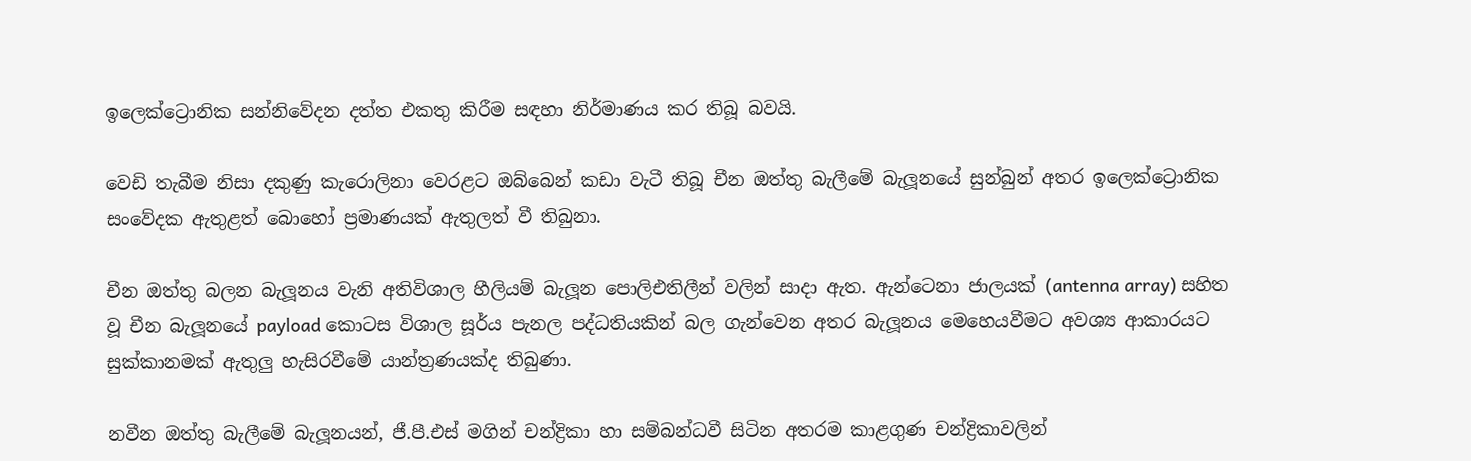ඉලෙක්ට්‍රොනික සන්නිවේදන දත්ත එකතු කිරීම සඳහා නිර්මාණය කර තිබූ බවයි.

වෙඩි තැබීම නිසා දකුණු කැරොලිනා වෙරළට ඔබ්බෙන් කඩා වැටී තිබූ චීන ඔත්තු බැලීමේ බැලූනයේ සුන්බුන් අතර ඉලෙක්ට්‍රොනික සංවේදක ඇතුළත් බොහෝ ප්‍රමාණයක් ඇතුලත් වී තිබුනා.

චීන ඔත්තු බලන බැලූනය වැනි අතිවිශාල හීලියම් බැලූන පොලිඑතිලීන් වලින් සාදා ඇත. ඇන්ටෙනා ජාලයක් (antenna array) සහිත වූ චීන බැලූනයේ payload කොටස විශාල සූර්ය පැනල පද්ධතියකින් බල ගැන්වෙන අතර බැලූනය මෙහෙයවීමට අවශ්‍ය ආකාරයට සුක්කානමක් ඇතුලු හැසිරවීමේ යාන්ත්‍රණයක්ද තිබුණා.

නවීන ඔත්තු බැලීමේ බැලූනයන්, ජී.පී.එස් මගින් චන්ද්‍රිකා හා සම්බන්ධවී සිටින අතරම කාළගුණ චන්ද්‍රිකාවලින්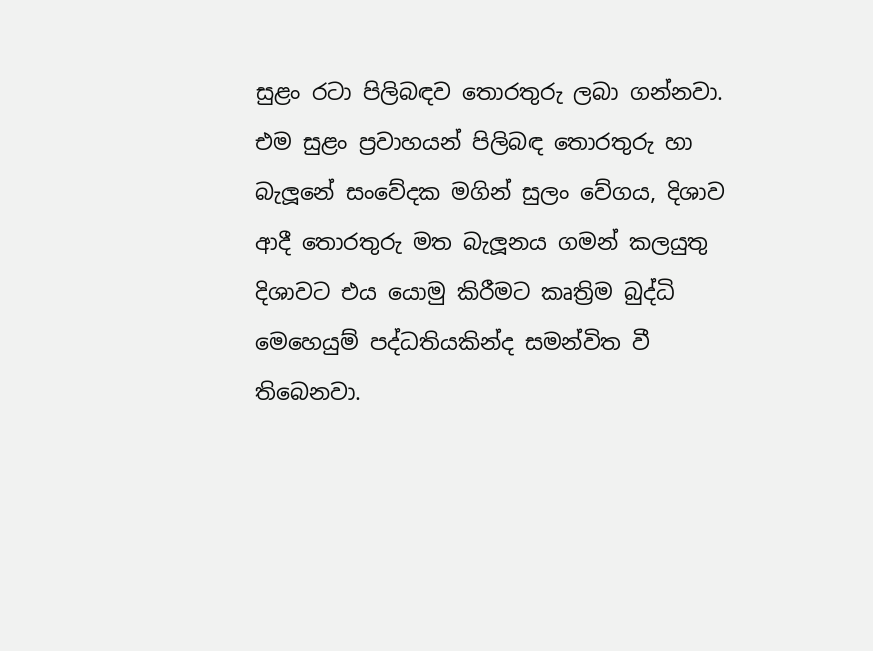සුළං රටා පිලිබඳව තොරතුරු ලබා ගන්නවා. එම සුළං ප්‍රවාහයන් පිලිබඳ තොරතුරු හා බැලූනේ සංවේදක මගින් සුලං වේගය, දිශාව ආදී තොරතුරු මත බැලූනය ගමන් කලයුතු දිශාවට එය යොමු කිරීමට කෘත්‍රිම බුද්ධි මෙහෙයුම් පද්ධතියකින්ද සමන්විත වී තිබෙනවා.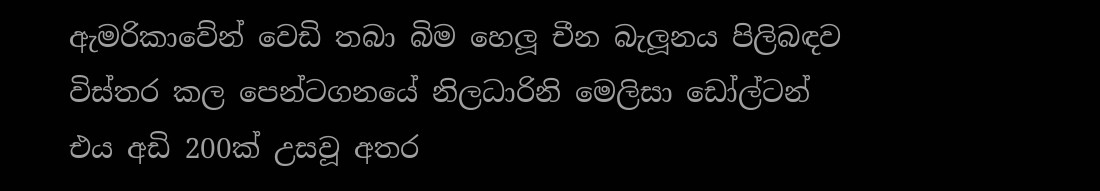ඇමරිකාවේන් වෙඩි තබා බිම හෙලූ චීන බැලූනය පිලිබඳව විස්තර කල පෙන්ටගනයේ නිලධාරිනි මෙලිසා ඩෝල්ටන් එය අඩි 200ක් උසවූ අතර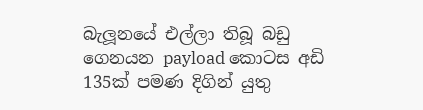බැලූනයේ එල්ලා තිබූ බඩු ගෙනයන payload කොටස අඩි 135ක් පමණ දිගින් යුතු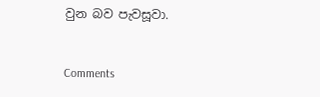වුන බව පැවසූවා.


Comments